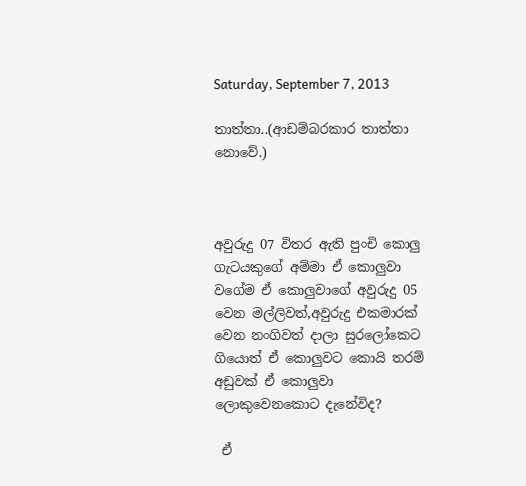Saturday, September 7, 2013

තාත්තා..(ආඩම්බරකාර තාත්තා නොවේ.)



අවුරුදු 07 විතර ඇති පුංචි කොලු ගැටයකුගේ අම්මා ඒ කොලුවා වගේම ඒ කොලුවාගේ අවුරුදු 05 වෙන මල්ලිවත්,අවුරුදු එකමාරක් වෙන නංගිවත් දාලා සුරලෝකෙට ගියොත් ඒ කොලුවට කොයි තරම් අඩුවක් ඒ කොලුවා ලොකුවෙනකොට දැනේවිද?

 ඒ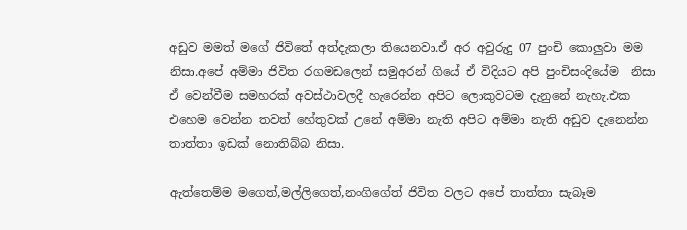අඩුව මමත් මගේ ජිවිතේ අත්දැකලා තියෙනවා.ඒ අර අවුරුදු 07 පුංචි කොලුවා මම නිසා.අපේ අම්මා ජිවිත රගමඩලෙන් සමුඅරන් ගියේ ඒ විදියට අපි පුංචිසංදියේම  නිසා ඒ වෙන්වීම සමහරක් අවස්ථාවලදී හැරෙන්න අපිට ලොකුවටම දැනුනේ නැහැ.එක එහෙම වෙන්න තවත් හේතුවක් උනේ අම්මා නැති අපිට අම්මා නැති අඩුව දැනෙන්න තාත්තා ඉඩක් නොතිබ්බ නිසා.

ඇත්තෙම්ම මගෙත්,මල්ලිගෙත්,නංගිගේත් ජිවිත වලට අපේ තාත්තා සැබෑම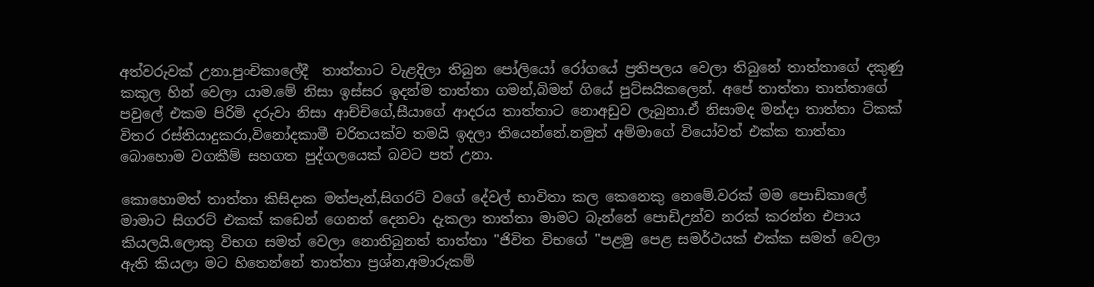අත්වරුවක් උනා.පුංචිකාලේදී  තාත්තාට වැළදිලා තිබුන පෝලියෝ රෝගයේ ප්‍රතිපලය වෙලා තිබුනේ තාත්තාගේ දකුණු කකුල හින් වෙලා යාම.මේ නිසා ඉස්සර ඉදන්ම තාත්තා ගමන්,බිමන් ගියේ පුට්සයිකලෙන්. අපේ තාත්තා තාත්තාගේ පවුලේ එකම පිරිමි දරුවා නිසා ආච්චිගේ,සීයාගේ ආදරය තාත්තාට නොඅඩුව ලැබුනා.ඒ නිසාමද මන්දා තාත්තා ටිකක් විතර රස්තියාදුකරා,විනෝදකාමී චරිතයක්ව තමයි ඉදලා තියෙන්නේ.නමුත් අම්මාගේ වියෝවත් එක්ක තාත්තා බොහොම වගකීම් සහගත පුද්ගලයෙක් බවට පත් උනා.

කොහොමත් තාත්තා කිසිදාක මත්පැන්,සිගරට් වගේ දේවල් භාවිතා කල කෙනෙකු නෙමේ.වරක් මම පොඩිකාලේ මාමාට සිගරට් එකක් කඩෙන් ගෙනත් දෙනවා දැකලා තාත්තා මාමට බැන්නේ පොඩිඋන්ව නරක් කරන්න එපාය කියලයි.ලොකු විභග සමත් වෙලා නොතිබුනත් තාත්තා "ජිවිත විභගේ "පළමු පෙළ සමර්ථයක් එක්ක සමත් වෙලා ඇති කියලා මට හිතෙන්නේ තාත්තා ප්‍රශ්න,අමාරුකම්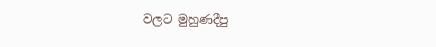වලට මුහුණදීපු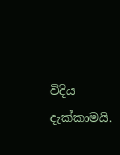විදිය දැක්කාමයි.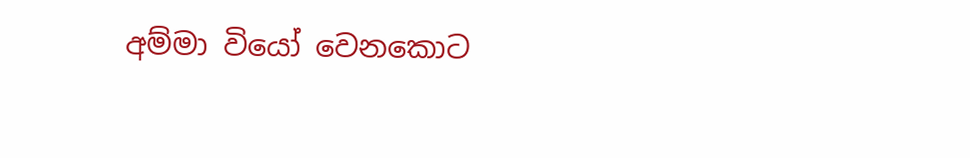අම්මා වියෝ වෙනකොට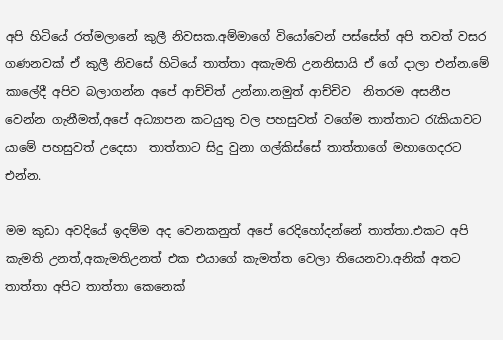අපි හිටියේ රත්මලානේ කුලී නිවසක.අම්මාගේ වියෝවෙන් පස්සේත් අපි තවත් වසර ගණනවක් ඒ කුලී නිවසේ හිටියේ තාත්තා අකැමති උනනිසායි ඒ ගේ දාලා එන්න.මේ කාලේදී අපිව බලාගන්න අපේ ආච්චිත් උන්නා.නමුත් ආච්චිව  නිතරම අසනීප වෙන්න ගැනීමත්,අපේ අධ්‍යාපන කටයුතු වල පහසුවත් වගේම තාත්තාට රැකියාවට යාමේ පහසුවත් උදෙසා  තාත්තාට සිදු වුනා ගල්කිස්සේ තාත්තාගේ මහාගෙදරට එන්න.

මම කුඩා අවදියේ ඉදම්ම අද වෙනකනුත් අපේ රෙදිහෝදන්නේ තාත්තා.එකට අපි කැමති උනත්,අකැමතිඋනත් එක එයාගේ කැමත්ත වෙලා තියෙනවා.අනික් අතට තාත්තා අපිට තාත්තා කෙනෙක්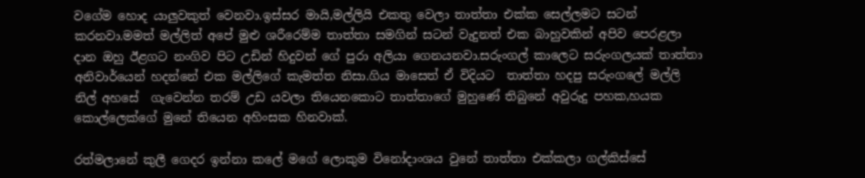වගේම හොද යාලුවකුත් වෙනවා.ඉස්සර මායි,මල්ලියි එකතු වෙලා තාත්තා එක්ක සෙල්ලමට සටන් කරනවා.මමත් මල්ලිත් අපේ මුළු ශරීරෙම්ම තාත්තා සමගින් සටන් වැදුනත් එක බාහුවකින් අපිව පෙරළලා දාන ඔහු ඊළගට නංගිව පිට උඩින් හිදුවන් ගේ පුරා අලියා ගෙනයනවා.සරුංගල් කාලෙට සරුංගලයක් තාත්තා අනිවාර්යෙන් හදන්නේ එක මල්ලිගේ කැමත්ත නිසා.ගිය මාසෙත් ඒ විදියට  තාත්තා හදපු සරුංගලේ මල්ලි නිල් අහසේ  ගැවෙන්න තරම් උඩ යවලා තියෙනකොට තාත්තාගේ මුහුණේ තිබුනේ අවුරුදු පහක,හයක කොල්ලෙක්ගේ මුනේ තියෙන අහිංසක හිනවාක්.

රත්මලානේ කුලී ගෙදර ඉන්නා කලේ මගේ ලොකුම විනෝදාංශය වුනේ තාත්තා එක්කලා ගල්කිස්සේ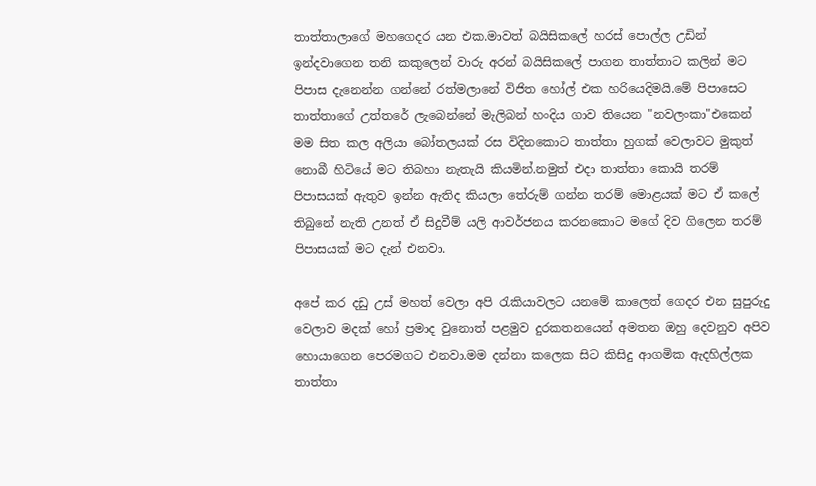තාත්තාලාගේ මහගෙදර යන එක.මාවත් බයිසිකලේ හරස් පොල්ල උඩින් ඉන්දවාගෙන තනි කකුලෙන් වාරු අරන් බයිසිකලේ පාගන තාත්තාට කලින් මට පිපාස දැනෙන්න ගන්නේ රත්මලානේ විජිත හෝල් එක හරියෙදිමයි.මේ පිපාසෙට තාත්තාගේ උත්තරේ ලැබෙන්නේ මැලිබන් හංදිය ගාව තියෙන "නවලංකා"එකෙන්
මම සිත කල අලියා බෝතලයක් රස විදිනකොට තාත්තා හුගක් වෙලාවට මුකුත් නොබී හිටියේ මට තිබහා නැතැයි කියමින්.නමුත් එදා තාත්තා කොයි තරම් පිපාසයක් ඇතුව ඉන්න ඇතිද කියලා තේරුම් ගන්න තරම් මොළයක් මට ඒ කලේ තිබුනේ නැති උනත් ඒ සිදුවීම් යලි ආවර්ජනය කරනකොට මගේ දිව ගිලෙන තරම් පිපාසයක් මට දැන් එනවා.

අපේ කර දඩු උස් මහත් වෙලා අපි රැකියාවලට යනමේ කාලෙත් ගෙදර එන සුපුරුදු වෙලාව මදක් හෝ ප්‍රමාද වුනොත් පළමුව දුරකතනයෙන් අමතන ඔහු දෙවනුව අපිව හොයාගෙන පෙරමගට එනවා.මම දන්නා කලෙක සිට කිසිදු ආගමික ඇදහිල්ලක තාත්තා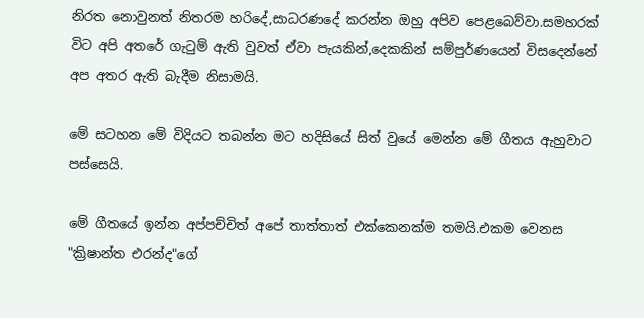නිරත නොවුනත් නිතරම හරිදේ,සාධරණදේ කරන්න ඔහු අපිව පෙළබෙව්වා.සමහරක් විට අපි අතරේ ගැටුම් ඇති වුවත් ඒවා පැයකින්,දෙකකින් සම්පුර්ණයෙන් විසදෙන්නේ අප අතර ඇති බැදීම නිසාමයි.

මේ සටහන මේ විදියට තබන්න මට හදිසියේ සිත් වුයේ මෙන්න මේ ගීතය ඇහුවාට පස්සෙයි.

මේ ගීතයේ ඉන්න අප්පච්චිත් අපේ තාත්තාත් එක්කෙනක්ම තමයි.එකම වෙනස "ක්‍රිෂාන්ත එරන්ද"ගේ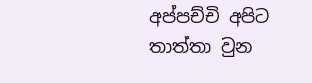අප්පච්චි අපිට තාත්තා වුන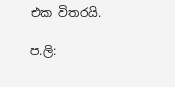එක විතරයි.

ප.ලි: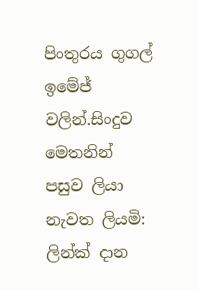පිංතුරය ගුගල් ඉමේජ් වලින්.සිංදුව මෙතනින්
පසුව ලියා නැවත ලියමි: ලින්ක් දාන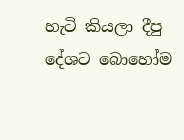හැටි කියලා දීපු දේශට බොහෝම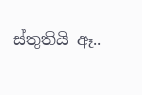ස්තුතියි ඈ..